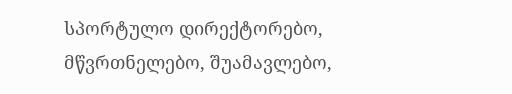სპორტულო დირექტორებო, მწვრთნელებო, შუამავლებო,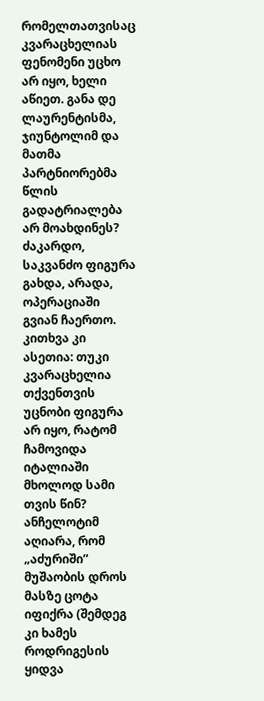რომელთათვისაც კვარაცხელიას ფენომენი უცხო არ იყო, ხელი აწიეთ. განა დე ლაურენტისმა, ჯიუნტოლიმ და მათმა პარტნიორებმა წლის გადატრიალება არ მოახდინეს? ძაკარდო, საკვანძო ფიგურა გახდა, არადა, ოპერაციაში გვიან ჩაერთო. კითხვა კი ასეთია: თუკი კვარაცხელია თქვენთვის უცნობი ფიგურა არ იყო, რატომ ჩამოვიდა იტალიაში მხოლოდ სამი თვის წინ?
ანჩელოტიმ აღიარა, რომ „აძურიში” მუშაობის დროს მასზე ცოტა იფიქრა (შემდეგ კი ხამეს როდრიგესის ყიდვა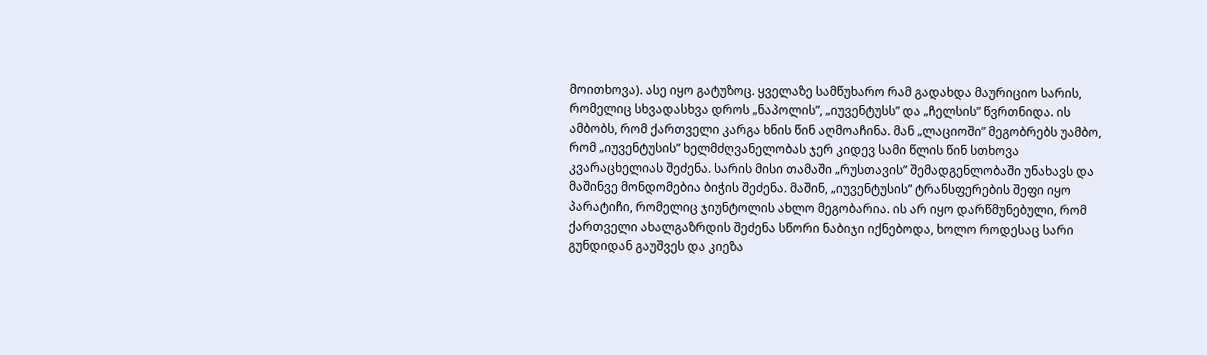მოითხოვა). ასე იყო გატუზოც. ყველაზე სამწუხარო რამ გადახდა მაურიციო სარის, რომელიც სხვადასხვა დროს „ნაპოლის”, „იუვენტუსს” და „ჩელსის” წვრთნიდა. ის ამბობს, რომ ქართველი კარგა ხნის წინ აღმოაჩინა. მან „ლაციოში” მეგობრებს უამბო, რომ „იუვენტუსის” ხელმძღვანელობას ჯერ კიდევ სამი წლის წინ სთხოვა კვარაცხელიას შეძენა. სარის მისი თამაში „რუსთავის” შემადგენლობაში უნახავს და მაშინვე მონდომებია ბიჭის შეძენა. მაშინ, „იუვენტუსის” ტრანსფერების შეფი იყო პარატიჩი, რომელიც ჯიუნტოლის ახლო მეგობარია. ის არ იყო დარწმუნებული, რომ ქართველი ახალგაზრდის შეძენა სწორი ნაბიჯი იქნებოდა, ხოლო როდესაც სარი გუნდიდან გაუშვეს და კიეზა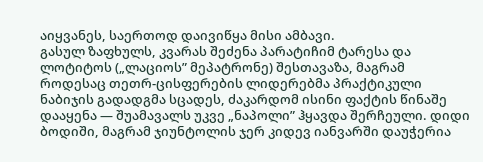აიყვანეს, საერთოდ დაივიწყა მისი ამბავი.
გასულ ზაფხულს, კვარას შეძენა პარატიჩიმ ტარესა და ლოტიტოს („ლაციოს” მეპატრონე) შესთავაზა, მაგრამ როდესაც თეთრ-ცისფერების ლიდერებმა პრაქტიკული ნაბიჯის გადადგმა სცადეს, ძაკარდომ ისინი ფაქტის წინაშე დააყენა — შუამავალს უკვე „ნაპოლი” ჰყავდა შერჩეული. დიდი ბოდიში, მაგრამ ჯიუნტოლის ჯერ კიდევ იანვარში დაუჭერია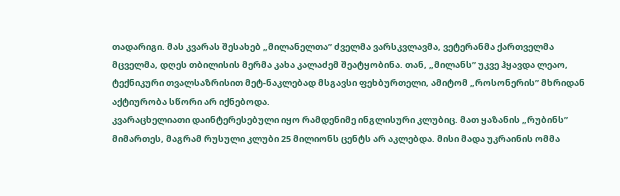თადარიგი. მას კვარას შესახებ „მილანელთა” ძველმა ვარსკვლავმა, ვეტერანმა ქართველმა მცველმა, დღეს თბილისის მერმა კახა კალაძემ შეატყობინა. თან, „მილანს” უკვე ჰყავდა ლეაო, ტექნიკური თვალსაზრისით მეტ-ნაკლებად მსგავსი ფეხბურთელი, ამიტომ „როსონერის” მხრიდან აქტიურობა სწორი არ იქნებოდა.
კვარაცხელიათი დაინტერესებული იყო რამდენიმე ინგლისური კლუბიც. მათ ყაზანის „რუბინს” მიმართეს, მაგრამ რუსული კლუბი 25 მილიონს ცენტს არ აკლებდა. მისი მადა უკრაინის ომმა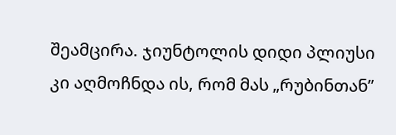შეამცირა. ჯიუნტოლის დიდი პლიუსი კი აღმოჩნდა ის, რომ მას „რუბინთან”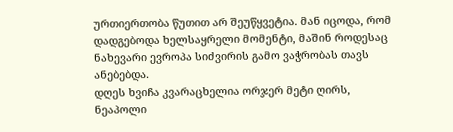ურთიერთობა წუთით არ შეუწყვეტია. მან იცოდა, რომ დადგებოდა ხელსაყრელი მომენტი, მაშინ როდესაც ნახევარი ევროპა სიძვირის გამო ვაჭრობას თავს ანებებდა.
დღეს ხვიჩა კვარაცხელია ორჯერ მეტი ღირს, ნეაპოლი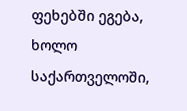ფეხებში ეგება, ხოლო საქართველოში,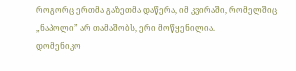როგორც ერთმა გაზეთმა დაწერა, იმ კვირაში, რომელშიც „ნაპოლი” არ თამაშობს, ერი მოწყენილია.
დომენიკო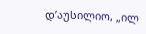დ’აუსილიო, „ილ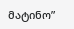მატინო”